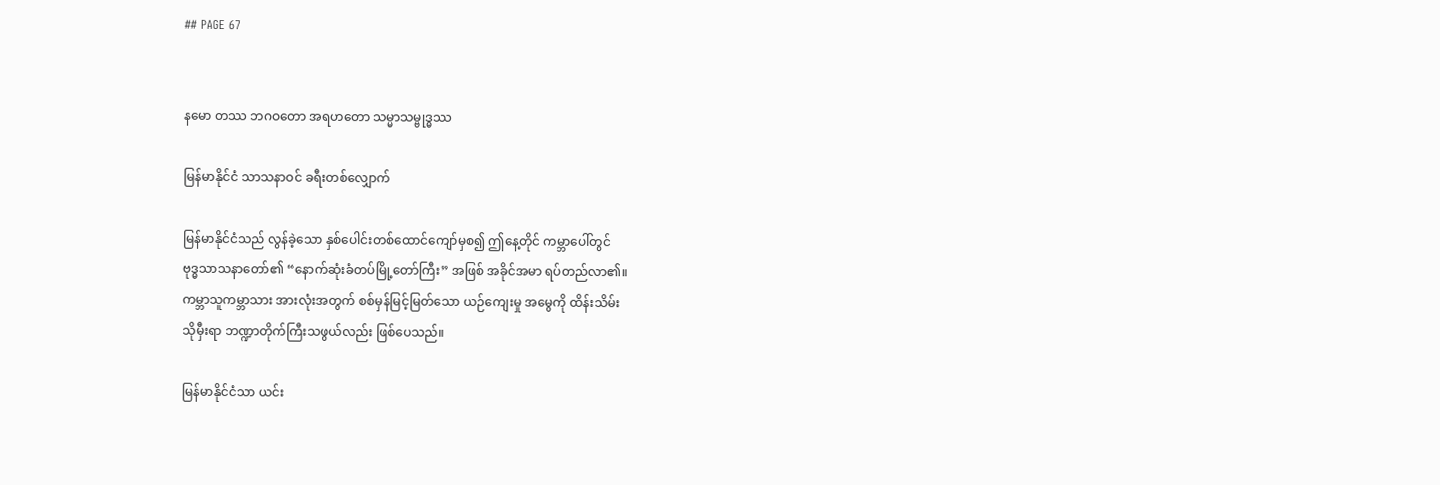## PAGE 67


နမော တဿ ဘဂဝတော အရဟတော သမ္မာသမ္ဗုဒ္ဓဿ

မြန်မာနိုင်ငံ သာသနာဝင် ခရီးတစ်လျှောက်

မြန်မာနိုင်ငံသည် လွန်ခဲ့သော နှစ်ပေါင်းတစ်ထောင်ကျော်မှစ၍ ဤနေ့တိုင် ကမ္ဘာပေါ်တွင်
ဗုဒ္ဓသာသနာတော်၏ “နောက်ဆုံးခံတပ်မြို့တော်ကြီး” အဖြစ် အခိုင်အမာ ရပ်တည်လာ၏။
ကမ္ဘာသူကမ္ဘာသား အားလုံးအတွက် စစ်မှန်မြင့်မြတ်သော ယဉ်ကျေးမှု အမွေကို ထိန်းသိမ်း
သိုမှီးရာ ဘဏ္ဍာတိုက်ကြီးသဖွယ်လည်း ဖြစ်ပေသည်။

မြန်မာနိုင်ငံသာ ယင်း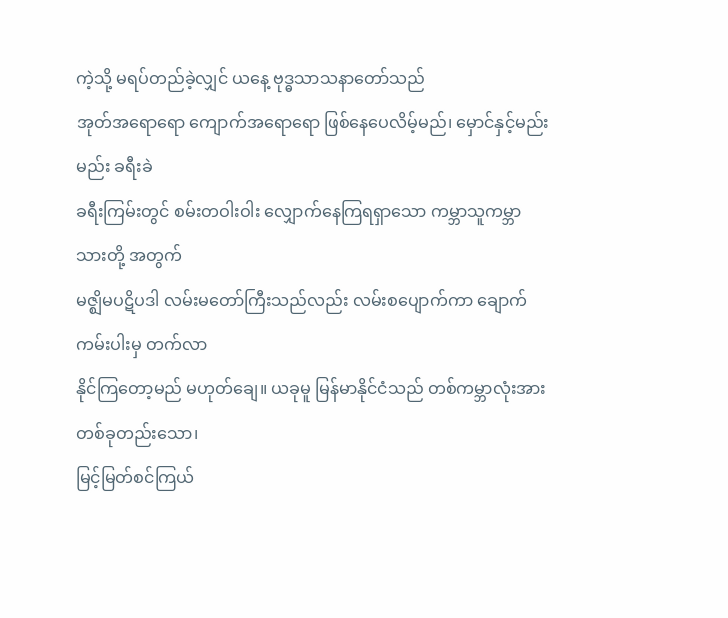ကဲ့သို့ မရပ်တည်ခဲ့လျှင် ယနေ့ ဗုဒ္ဓသာသနာတော်သည်
အုတ်အရောရော ကျောက်အရောရော ဖြစ်နေပေလိမ့်မည်၊ မှောင်နှင့်မည်းမည်း ခရီးခဲ
ခရီးကြမ်းတွင် စမ်းတဝါးဝါး လျှောက်နေကြရရှာသော ကမ္ဘာသူကမ္ဘာသားတို့ အတွက်
မဇ္ဈိမပဋိပဒါ လမ်းမတော်ကြီးသည်လည်း လမ်းစပျောက်ကာ ချောက်ကမ်းပါးမှ တက်လာ
နိုင်ကြတော့မည် မဟုတ်ချေ။ ယခုမူ မြန်မာနိုင်ငံသည် တစ်ကမ္ဘာလုံးအား တစ်ခုတည်းသော၊
မြင့်မြတ်စင်ကြယ်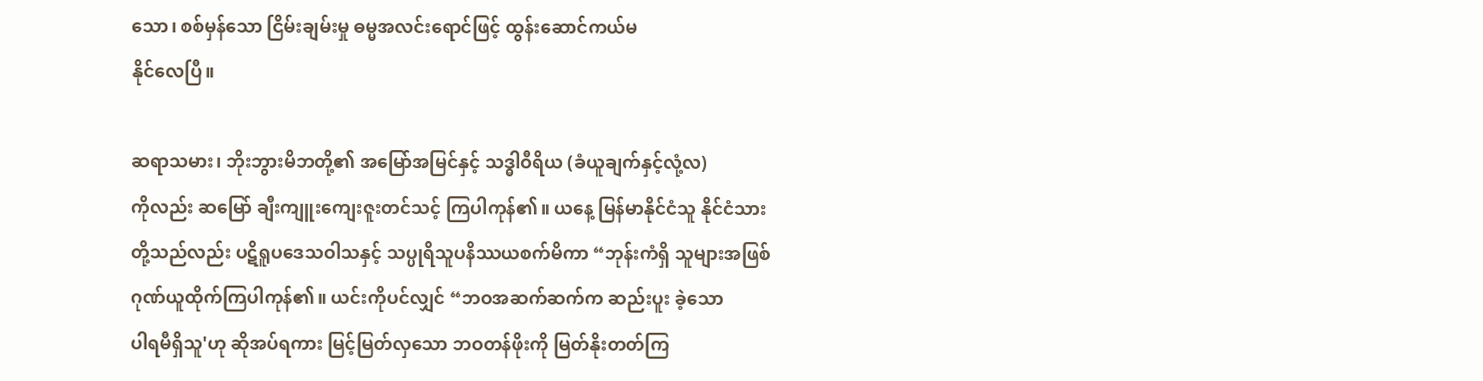သော၊ စစ်မှန်သော ငြိမ်းချမ်းမှု ဓမ္မအလင်းရောင်ဖြင့် ထွန်းဆောင်ကယ်မ
နိုင်လေပြီ။

ဆရာသမား၊ ဘိုးဘွားမိဘတို့၏ အမြော်အမြင်နှင့် သဒ္ဓါဝီရိယ (ခံယူချက်နှင့်လုံ့လ)
ကိုလည်း ဆမြော် ချီးကျူးကျေးဇူးတင်သင့် ကြပါကုန်၏။ ယနေ့ မြန်မာနိုင်ငံသူ နိုင်ငံသား
တို့သည်လည်း ပဋိရူပဒေသဝါသနှင့် သပ္ပုရိသူပနိဿယစက်မိကာ “ဘုန်းကံရှိ သူများအဖြစ်
ဂုဏ်ယူထိုက်ကြပါကုန်၏။ ယင်းကိုပင်လျှင် “ဘဝအဆက်ဆက်က ဆည်းပူး ခဲ့သော
ပါရမီရှိသူ'ဟု ဆိုအပ်ရကား မြင့်မြတ်လှသော ဘဝတန်ဖိုးကို မြတ်နိုးတတ်ကြ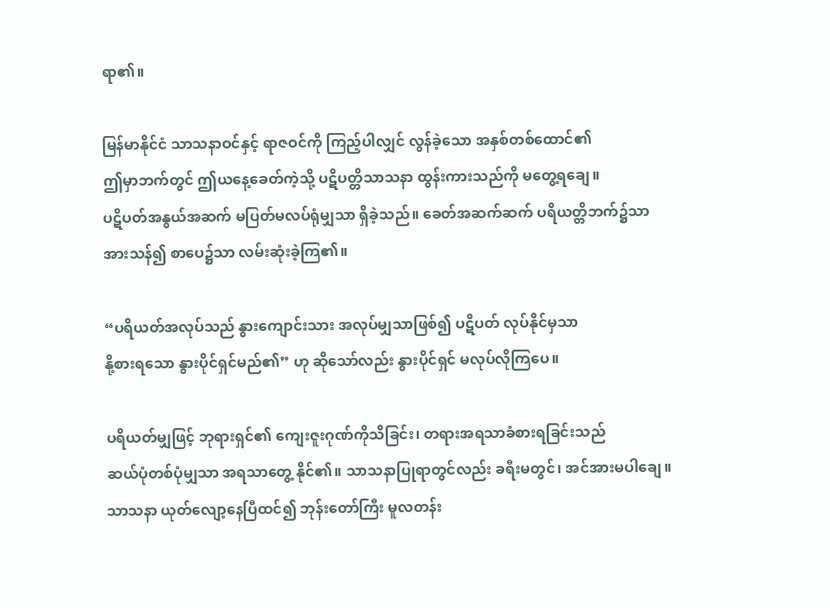ရာ၏။

မြန်မာနိုင်ငံ သာသနာဝင်နှင့် ရာဇဝင်ကို ကြည့်ပါလျှင် လွန်ခဲ့သော အနှစ်တစ်ထောင်၏
ဤမှာဘက်တွင် ဤယနေ့ခေတ်ကဲ့သို့ ပဋိပတ္တိသာသနာ ထွန်းကားသည်ကို မတွေ့ရချေ။
ပဋိပတ်အနွယ်အဆက် မပြတ်မလပ်ရုံမျှသာ ရှိခဲ့သည်။ ခေတ်အဆက်ဆက် ပရိယတ္တိဘက်၌သာ
အားသန်၍ စာပေ၌သာ လမ်းဆုံးခဲ့ကြ၏။

“ပရိယတ်အလုပ်သည် နွားကျောင်းသား အလုပ်မျှသာဖြစ်၍ ပဋိပတ် လုပ်နိုင်မှသာ
နို့စားရသော နွားပိုင်ရှင်မည်၏” ဟု ဆိုသော်လည်း နွားပိုင်ရှင် မလုပ်လိုကြပေ။

ပရိယတ်မျှဖြင့် ဘုရားရှင်၏ ကျေးဇူးဂုဏ်ကိုသိခြင်း၊ တရားအရသာခံစားရခြင်းသည်
ဆယ်ပုံတစ်ပုံမျှသာ အရသာတွေ့ နိုင်၏။ သာသနာပြုရာတွင်လည်း ခရီးမတွင်၊ အင်အားမပါချေ။
သာသနာ ယုတ်လျော့နေပြီထင်၍ ဘုန်းတော်ကြီး မူလတန်း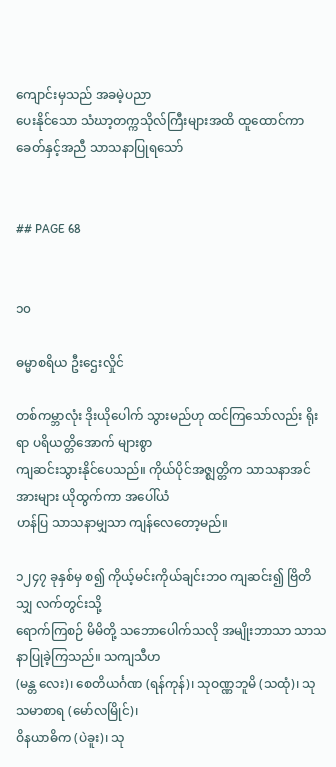ကျောင်းမှသည် အခမဲ့ပညာ
ပေးနိုင်သော သံဃာ့တက္ကသိုလ်ကြီးများအထိ ထူထောင်ကာ ခေတ်နှင့်အညီ သာသနာပြုရသော်


## PAGE 68


၁၀

ဓမ္မာစရိယ ဦးဌေးလှိုင်

တစ်ကမ္ဘာလုံး ဒိုးယိုပေါက် သွားမည်ဟု ထင်ကြသော်လည်း ရိုးရာ ပရိယတ္တိအောက် များစွာ
ကျဆင်းသွားနိုင်ပေသည်။ ကိုယ်ပိုင်အဇ္ဈတ္တိက သာသနာအင်အားများ ယိုထွက်ကာ အပေါ်ယံ
ဟန်ပြ သာသနာမျှသာ ကျန်လေတော့မည်။

၁၂၄၇ ခုနှစ်မှ စ၍ ကိုယ့်မင်းကိုယ်ချင်းဘဝ ကျဆင်း၍ ဗြိတိသျှ လက်တွင်းသို့
ရောက်ကြစဉ် မိမိတို့ သဘောပေါက်သလို အမျိုးဘာသာ သာသနာပြုခဲ့ကြသည်။ သကျသီဟ
(မန္တ လေး)၊ စေတိယင်္ဂဏ (ရန်ကုန်)၊ သုဝဏ္ဏဘူမိ (သထုံ)၊ သုသမာစာရ (မော်လမြိုင်)၊
ဝိနယာဓိက (ပဲခူး)၊ သု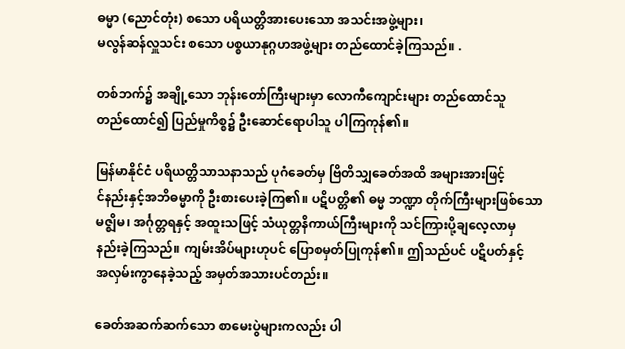ဓမ္မာ (ညောင်တုံး) စသော ပရိယတ္တိအားပေးသော အသင်းအဖွဲ့များ၊
မလွန်ဆန်လှူသင်း စသော ပစ္စယာနုဂ္ဂဟအဖွဲ့များ တည်ထောင်ခဲ့ကြသည်။ .

တစ်ဘက်၌ အချို့သော ဘုန်းတော်ကြီးများမှာ လောကီကျောင်းများ တည်ထောင်သူ
တည်ထောင်၍ ပြည်မှုကိစ္စ၌ ဦးဆောင်ရောပါသူ ပါကြကုန်၏။

မြန်မာနိုင်ငံ ပရိယတ္တိသာသနာသည် ပုဂံခေတ်မှ ဗြိတိသျှခေတ်အထိ အများအားဖြင့်
င်နည်းနှင့်အဘိဓမ္မာကို ဦးစားပေးခဲ့ကြ၏။ ပဋိပတ္တိ၏ ဓမ္မ ဘဏ္ဍာ တိုက်ကြီးများဖြစ်သော
မဇ္ဈိမ၊ အင်္ဂုတ္တရနှင့် အထူးသဖြင့် သံယုတ္တနိကာယ်ကြီးများကို သင်ကြားပို့ချလေ့လာမှ
နည်းခဲ့ကြသည်။ ကျမ်းအိပ်များဟုပင် ပြောစမှတ်ပြုကုန်၏။ ဤသည်ပင် ပဋိပတ်နှင့်
အလှမ်းကွာနေခဲ့သည့် အမှတ်အသားပင်တည်း။

ခေတ်အဆက်ဆက်သော စာမေးပွဲများကလည်း ပါ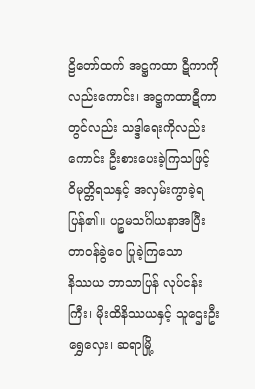ဠိတော်ထက် အဋ္ဌကထာ ဋီကာကို
လည်းကောင်း၊ အဋ္ဌကထာဋီကာတွင်လည်း သဒ္ဒါရေးကိုလည်းကောင်း ဦးစားပေးခဲ့ကြသဖြင့်
ဝိမုတ္တိရသနှင့် အလှမ်းကွာခဲ့ရပြန်၏။ ပဉ္စမသင်္ဂါယနာအပြီး တာဝန်ခွဲဝေ ပြုခဲ့ကြသော
နိဿယ ဘာသာပြန် လုပ်ငန်းကြီး၊ မိုးထိနိဿယနှင့် သူဌေးဦးရွှေလှေး၊ ဆရာမြို့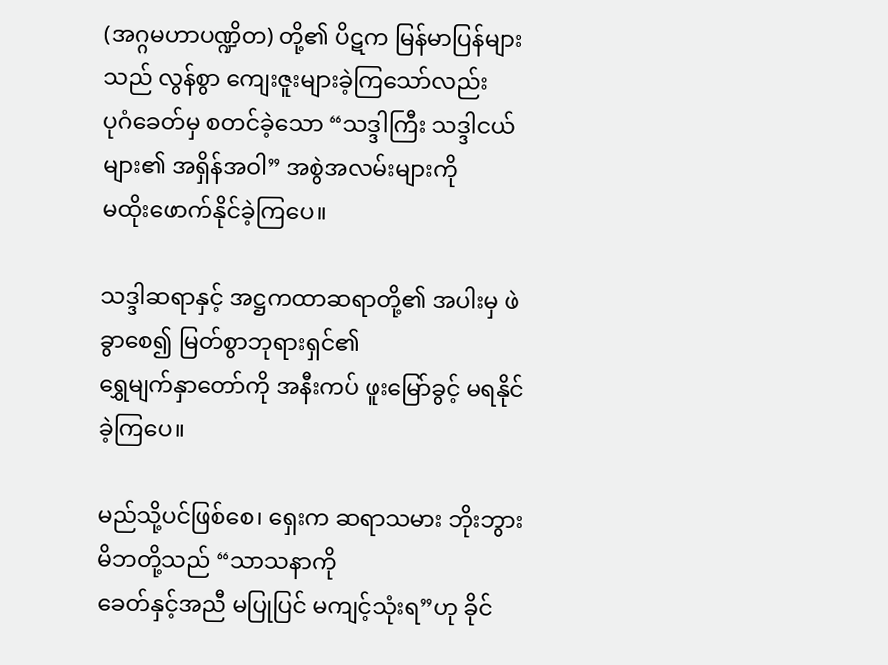(အဂ္ဂမဟာပဏ္ဍိတ) တို့၏ ပိဋက မြန်မာပြန်များသည် လွန်စွာ ကျေးဇူးများခဲ့ကြသော်လည်း
ပုဂံခေတ်မှ စတင်ခဲ့သော “သဒ္ဒါကြီး သဒ္ဒါငယ်များ၏ အရှိန်အဝါ” အစွဲအလမ်းများကို
မထိုးဖောက်နိုင်ခဲ့ကြပေ။

သဒ္ဒါဆရာနှင့် အဋ္ဌကထာဆရာတို့၏ အပါးမှ ဖဲခွာစေ၍ မြတ်စွာဘုရားရှင်၏
ရွှေမျက်နှာတော်ကို အနီးကပ် ဖူးမြော်ခွင့် မရနိုင်ခဲ့ကြပေ။

မည်သို့ပင်ဖြစ်စေ၊ ရှေးက ဆရာသမား ဘိုးဘွားမိဘတို့သည် “သာသနာကို
ခေတ်နှင့်အညီ မပြုပြင် မကျင့်သုံးရ”ဟု ခိုင်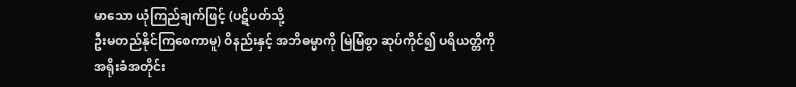မာသော ယုံကြည်ချက်ဖြင့် (ပဋိပတ်သို့
ဦးမတည်နိုင်ကြစေကာမူ) ဝိနည်းနှင့် အဘိဓမ္မာကို မြဲမြံစွာ ဆုပ်ကိုင်၍ ပရိယတ္တိကို
အရိုးခံအတိုင်း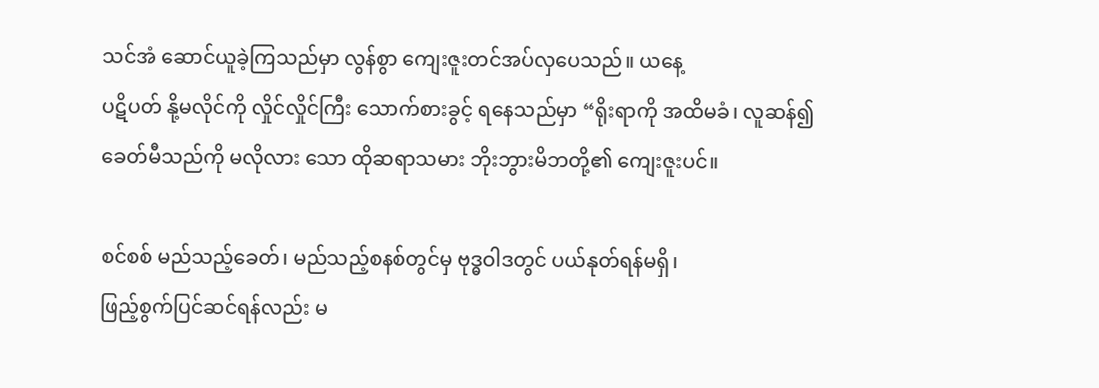သင်အံ ဆောင်ယူခဲ့ကြသည်မှာ လွန်စွာ ကျေးဇူးတင်အပ်လှပေသည်။ ယနေ့
ပဋိပတ် နို့မလိုင်ကို လှိုင်လှိုင်ကြီး သောက်စားခွင့် ရနေသည်မှာ “ရိုးရာကို အထိမခံ၊ လူဆန်၍
ခေတ်မီသည်ကို မလိုလား သော ထိုဆရာသမား ဘိုးဘွားမိဘတို့၏ ကျေးဇူးပင်။

စင်စစ် မည်သည့်ခေတ်၊ မည်သည့်စနစ်တွင်မှ ဗုဒ္ဓဝါဒတွင် ပယ်နုတ်ရန်မရှိ၊
ဖြည့်စွက်ပြင်ဆင်ရန်လည်း မ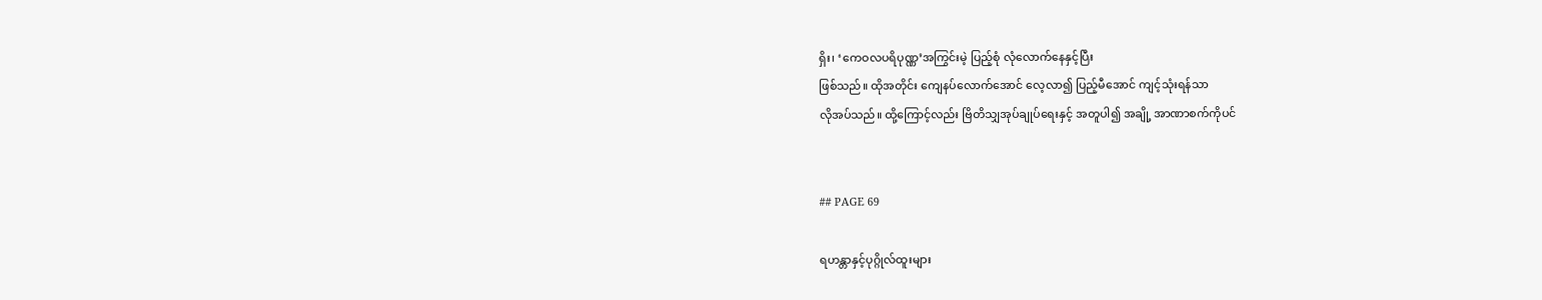ရှိး၊ ‘ကေဝလပရိပုဏ္ဏ’အကြွင်းမဲ့ ပြည့်စုံ လုံလောက်နေနှင့်ပြီး
ဖြစ်သည်။ ထိုအတိုင်း ကျေနပ်လောက်အောင် လေ့လာ၍ ပြည့်မီအောင် ကျင့်သုံးရန်သာ
လိုအပ်သည်။ ထို့ကြောင့်လည်း ဗြိတိသျှအုပ်ချုပ်ရေးနှင့် အတူပါ၍ အချို့ အာဏာစက်ကိုပင်


## PAGE 69

ရဟန္တာနှင့်ပုဂ္ဂိုလ်ထူးများ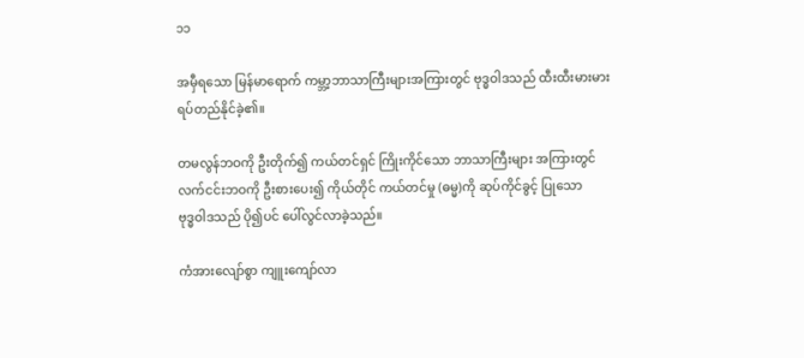၁၁

အမှီရသော မြန်မာရောက် ကမ္ဘာ့ဘာသာကြီးများအကြားတွင် ဗုဒ္ဓဝါဒသည် ထီးထီးမားမား
ရပ်တည်နိုင်ခဲ့၏။

တမလွန်ဘဝကို ဦးတိုက်၍ ကယ်တင်ရှင် ကြိုးကိုင်သော ဘာသာကြီးများ အကြားတွင်
လက်ငင်းဘဝကို ဦးစားပေး၍ ကိုယ်တိုင် ကယ်တင်မှု (ဓမ္မ)ကို ဆုပ်ကိုင်ခွင့် ပြုသော
ဗုဒ္ဓဝါဒသည် ပို၍ပင် ပေါ်လွင်လာခဲ့သည်။

ကံအားလျော်စွာ ကျူးကျော်လာ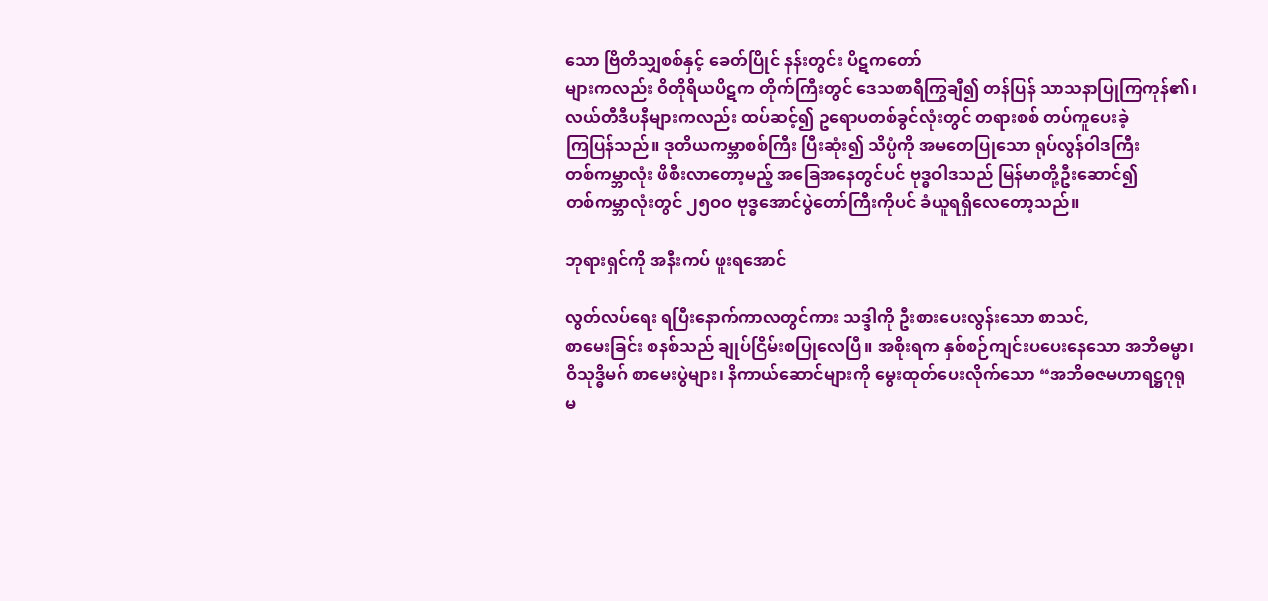သော ဗြိတိသျှစစ်နှင့် ခေတ်ပြိုင် နန်းတွင်း ပိဋကတော်
များကလည်း ဝိတိုရိယပိဋက တိုက်ကြီးတွင် ဒေသစာရီကြွချီ၍ တန်ပြန် သာသနာပြုကြကုန်၏၊
လယ်တီဒီပနီများကလည်း ထပ်ဆင့်၍ ဥရောပတစ်ခွင်လုံးတွင် တရားစစ် တပ်ကူပေးခဲ့
ကြပြန်သည်။ ဒုတိယကမ္ဘာစစ်ကြီး ပြီးဆုံး၍ သိပ္ပံကို အမတေပြုသော ရုပ်လွန်ဝါဒကြီး
တစ်ကမ္ဘာလုံး ဖိစီးလာတော့မည့် အခြေအနေတွင်ပင် ဗုဒ္ဓဝါဒသည် မြန်မာတို့ဦးဆောင်၍
တစ်ကမ္ဘာလုံးတွင် ၂၅ဝဝ ဗုဒ္ဓအောင်ပွဲတော်ကြီးကိုပင် ခံယူရရှိလေတော့သည်။

ဘုရားရှင်ကို အနီးကပ် ဖူးရအောင်

လွတ်လပ်ရေး ရပြီးနောက်ကာလတွင်ကား သဒ္ဒါကို ဦးစားပေးလွန်းသော စာသင်,
စာမေးခြင်း စနစ်သည် ချုပ်ငြိမ်းစပြုလေပြီ။ အစိုးရက နှစ်စဉ်ကျင်းပပေးနေသော အဘိဓမ္မာ၊
ဝိသုဒ္ဓိမဂ် စာမေးပွဲများ၊ နိကာယ်ဆောင်များကို မွေးထုတ်ပေးလိုက်သော “အဘိဓဇမဟာရဋ္ဌဂုရု
မ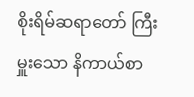စိုးရိမ်ဆရာတော် ကြီးမှူးသော နိကာယ်စာ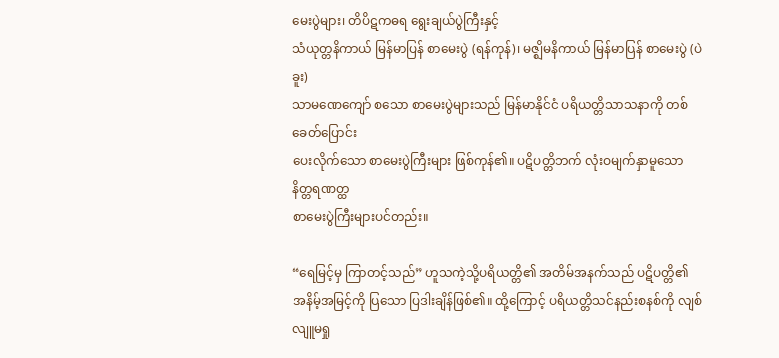မေးပွဲများ၊ တိပိဋကဓရ ရွေးချယ်ပွဲကြီးနှင့်
သံယုတ္တနိကာယ် မြန်မာပြန် စာမေးပွဲ (ရန်ကုန်)၊ မဇ္ဈိမနိကာယ် မြန်မာပြန် စာမေးပွဲ (ပဲခူး)
သာမဏေကျော် စသော စာမေးပွဲများသည် မြန်မာနိုင်ငံ ပရိယတ္တိသာသနာကို တစ်ခေတ်ပြောင်း
ပေးလိုက်သော စာမေးပွဲကြီးများ ဖြစ်ကုန်၏။ ပဋိပတ္တိဘက် လုံးဝမျက်နှာမူသော နိတ္တရဏတ္ထ
စာမေးပွဲကြီးများပင်တည်း။

“ရေမြင့်မှ ကြာတင့်သည်” ဟူသကဲ့သို့ပရိယတ္တိ၏ အတိမ်အနက်သည် ပဋိပတ္တိ၏
အနိမ့်အမြင့်ကို ပြသော ပြဒါးချိန်ဖြစ်၏။ ထို့ကြောင့် ပရိယတ္တိသင်နည်းစနစ်ကို လျစ်လျူမရှု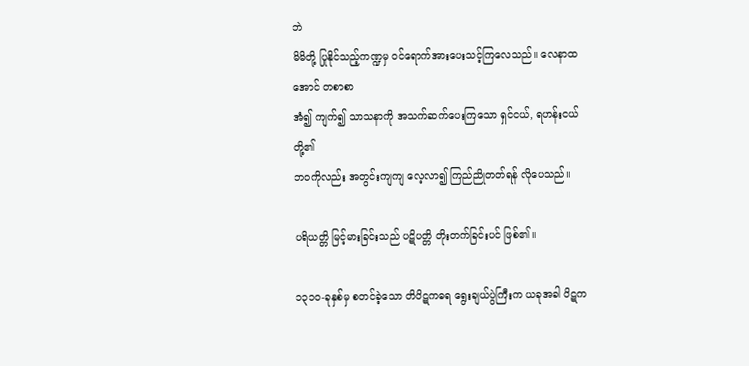ဘဲ
မိမိတို့ ပြုနိုင်သည့်ကဏ္ဍမှ ဝင်ရောက်အားပေးသင့်ကြလေသည်။ လေနာထအောင် တစာစာ
အံ၍ ကျက်၍ သာသနာကို အသက်ဆက်ပေးကြသော ရှင်ငယ်, ရဟန်းငယ်တို့၏
ဘဝကိုလည်း အတွင်းကျကျ လေ့လာ၍ ကြည်ညိုတတ်ရန် လိုပေသည်။

ပရိယတ္တိ မြင့်မားခြင်းသည် ပဋိပတ္တိ တိုးတက်ခြင်းပင် ဖြစ်၏။

၁၃၁ဝ-ခုနှစ်မှ စတင်ခဲ့သော တိပိဋကဓရ ရွေးချယ်ပွဲကြီးက ယခုအခါ ပိဋက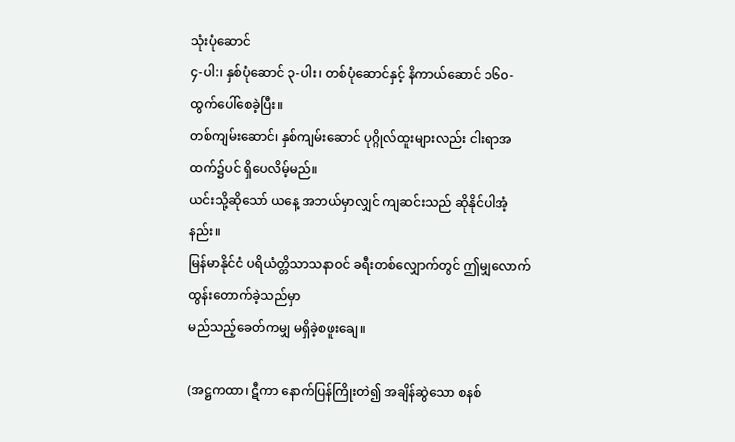သုံးပုံဆောင်
၄-ပါ:၊ နှစ်ပုံဆောင် ၃-ပါး၊ တစ်ပုံဆောင်နှင့် နိကာယ်ဆောင် ၁၆၀-ထွက်ပေါ်စေခဲ့ပြီး။
တစ်ကျမ်းဆောင်၊ နှစ်ကျမ်းဆောင် ပုဂ္ဂိုလ်ထူးများလည်း ငါးရာအထက်၌ပင် ရှိပေလိမ့်မည်။
ယင်းသို့ဆိုသော် ယနေ့ အဘယ်မှာလျှင် ကျဆင်းသည် ဆိုနိုင်ပါအံ့နည်း။
မြန်မာနိုင်ငံ ပရိယံတ္တိသာသနာဝင် ခရီးတစ်လျှောက်တွင် ဤမျှလောက် ထွန်းတောက်ခဲ့သည်မှာ
မည်သည့်ခေတ်ကမျှ မရှိခဲ့စဖူးချေ။

(အဋ္ဌကထာ၊ ဋီကာ နောက်ပြန်ကြိုးတဲ၍ အချိန်ဆွဲသော စနစ်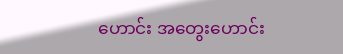ဟောင်း အတွေးဟောင်း